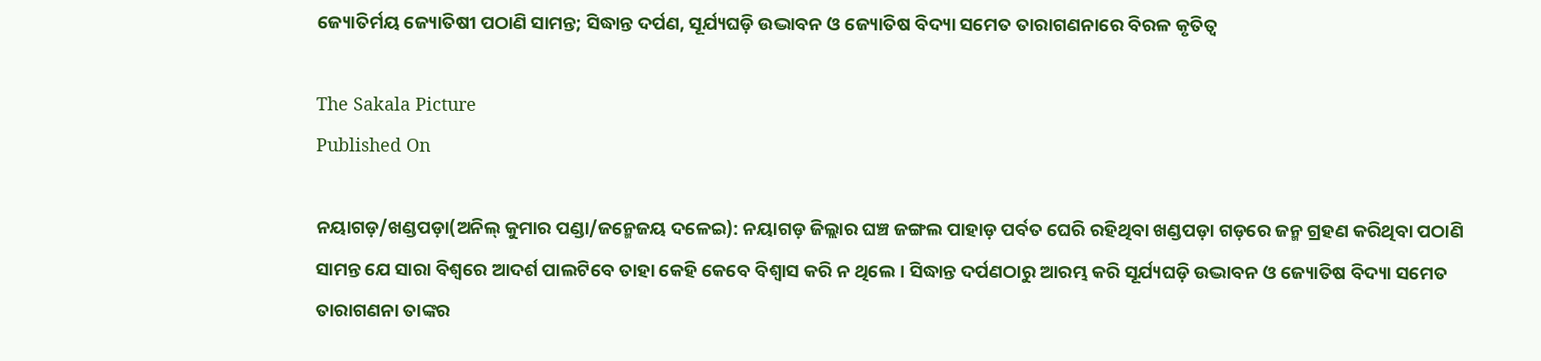ଜ୍ୟୋତିର୍ମୟ ଜ୍ୟୋତିଷୀ ପଠାଣି ସାମନ୍ତ; ସିଦ୍ଧାନ୍ତ ଦର୍ପଣ, ସୂର୍ଯ୍ୟଘଡ଼ି ଉଦ୍ଭାବନ ଓ ଜ୍ୟୋତିଷ ବିଦ୍ୟା ସମେତ ତାରାଗଣନାରେ ବିରଳ କୃତିତ୍ୱ

The Sakala Picture
Published On

ନୟାଗଡ଼/ଖଣ୍ଡପଡ଼ା(ଅନିଲ୍‌‌ କୁମାର ପଣ୍ଡା/ଜନ୍ମେଜୟ ଦଳେଇ): ନୟାଗଡ଼ ଜିଲ୍ଲାର ଘଞ୍ଚ ଜଙ୍ଗଲ ପାହାଡ଼ ପର୍ବତ ଘେରି ରହିଥିବା ଖଣ୍ଡପଡ଼ା ଗଡ଼ରେ ଜନ୍ମ ଗ୍ରହଣ କରିଥିବା ପଠାଣି ସାମନ୍ତ ଯେ ସାରା ବିଶ୍ୱରେ ଆଦର୍ଶ ପାଲଟିବେ ତାହା କେହି କେବେ ବିଶ୍ୱାସ କରି ନ ଥିଲେ। ସିଦ୍ଧାନ୍ତ ଦର୍ପଣଠାରୁ ଆରମ୍ଭ କରି ସୂର୍ଯ୍ୟଘଡ଼ି ଉଦ୍ଭାବନ ଓ ଜ୍ୟୋତିଷ ବିଦ୍ୟା ସମେତ ତାରାଗଣନା ତାଙ୍କର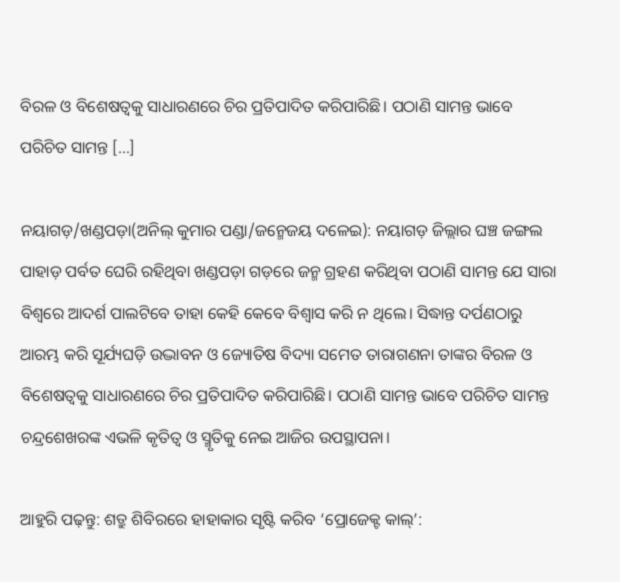ବିରଳ ଓ ବିଶେଷତ୍ୱକୁ ସାଧାରଣରେ ଚିର ପ୍ରତିପାଦିତ କରିପାରିଛି। ପଠାଣି ସାମନ୍ତ ଭାବେ ପରିଚିତ ସାମନ୍ତ […]

ନୟାଗଡ଼/ଖଣ୍ଡପଡ଼ା(ଅନିଲ୍‌‌ କୁମାର ପଣ୍ଡା/ଜନ୍ମେଜୟ ଦଳେଇ): ନୟାଗଡ଼ ଜିଲ୍ଲାର ଘଞ୍ଚ ଜଙ୍ଗଲ ପାହାଡ଼ ପର୍ବତ ଘେରି ରହିଥିବା ଖଣ୍ଡପଡ଼ା ଗଡ଼ରେ ଜନ୍ମ ଗ୍ରହଣ କରିଥିବା ପଠାଣି ସାମନ୍ତ ଯେ ସାରା ବିଶ୍ୱରେ ଆଦର୍ଶ ପାଲଟିବେ ତାହା କେହି କେବେ ବିଶ୍ୱାସ କରି ନ ଥିଲେ। ସିଦ୍ଧାନ୍ତ ଦର୍ପଣଠାରୁ ଆରମ୍ଭ କରି ସୂର୍ଯ୍ୟଘଡ଼ି ଉଦ୍ଭାବନ ଓ ଜ୍ୟୋତିଷ ବିଦ୍ୟା ସମେତ ତାରାଗଣନା ତାଙ୍କର ବିରଳ ଓ ବିଶେଷତ୍ୱକୁ ସାଧାରଣରେ ଚିର ପ୍ରତିପାଦିତ କରିପାରିଛି। ପଠାଣି ସାମନ୍ତ ଭାବେ ପରିଚିତ ସାମନ୍ତ ଚନ୍ଦ୍ରଶେଖରଙ୍କ ଏଭଳି କୃତିତ୍ୱ ଓ ସ୍ମୃତିକୁ ନେଇ ଆଜିର ଉପସ୍ଥାପନା।

ଆହୁରି ପଢ଼ନ୍ତୁ: ଶତ୍ରୁ ଶିବିରରେ ହାହାକାର ସୃଷ୍ଟି କରିବ ‘ପ୍ରୋଜେକ୍ଟ କାଲ୍’: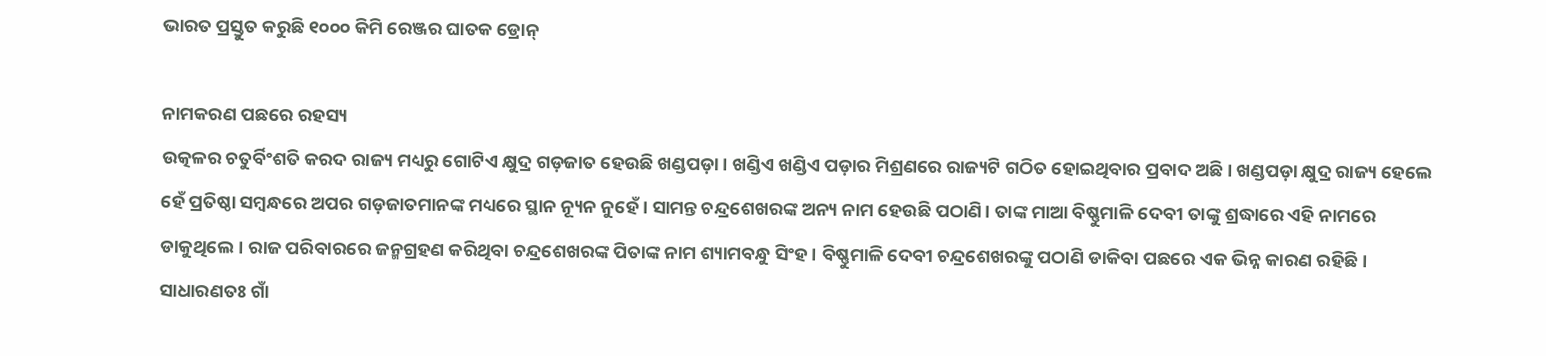ଭାରତ ପ୍ରସ୍ତୁତ କରୁଛି ୧୦୦୦ କିମି ରେଞ୍ଜର ଘାତକ ଡ୍ରୋନ୍

ନାମକରଣ ପଛରେ ରହସ୍ୟ
ଉତ୍କଳର ଚତୁର୍ବିଂଶତି କରଦ ରାଜ୍ୟ ମଧ୍ୟରୁ ଗୋଟିଏ କ୍ଷୁଦ୍ର ଗଡ଼ଜାତ ହେଉଛି ଖଣ୍ଡପଡ଼ା। ଖଣ୍ଡିଏ ଖଣ୍ଡିଏ ପଡ଼ାର ମିଶ୍ରଣରେ ରାଜ୍ୟଟି ଗଠିତ ହୋଇଥିବାର ପ୍ରବାଦ ଅଛି। ଖଣ୍ଡପଡ଼ା କ୍ଷୁଦ୍ର ରାଜ୍ୟ ହେଲେ ହେଁ ପ୍ରତିଷ୍ଠା ସମ୍ବନ୍ଧରେ ଅପର ଗଡ଼ଜାତମାନଙ୍କ ମଧ୍ୟରେ ସ୍ଥାନ ନ୍ୟୂନ ନୁହେଁ। ସାମନ୍ତ ଚନ୍ଦ୍ରଶେଖରଙ୍କ ଅନ୍ୟ ନାମ ହେଉଛି ପଠାଣି। ତାଙ୍କ ମାଆ ବିଷ୍ଣୁମାଳି ଦେବୀ ତାଙ୍କୁ ଶ୍ରଦ୍ଧାରେ ଏହି ନାମରେ ଡାକୁଥିଲେ। ରାଜ ପରିବାରରେ ଜନ୍ମଗ୍ରହଣ କରିଥିବା ଚନ୍ଦ୍ରଶେଖରଙ୍କ ପିତାଙ୍କ ନାମ ଶ୍ୟାମବନ୍ଧୁ ସିଂହ। ବିଷ୍ଣୁମାଳି ଦେବୀ ଚନ୍ଦ୍ରଶେଖରଙ୍କୁ ପଠାଣି ଡାକିବା ପଛରେ ଏକ ଭିନ୍ନ କାରଣ ରହିଛି। ସାଧାରଣତଃ ଗାଁ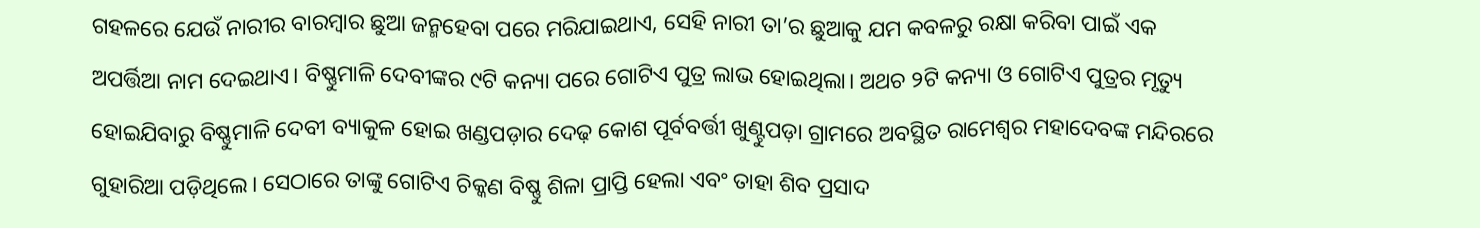ଗହଳରେ ଯେଉଁ ନାରୀର ବାରମ୍ବାର ଛୁଆ ଜନ୍ମହେବା ପରେ ମରିଯାଇଥାଏ, ସେହି ନାରୀ ତା’ର ଛୁଆକୁ ଯମ କବଳରୁ ରକ୍ଷା କରିବା ପାଇଁ ଏକ ଅପର୍ତ୍ତିଆ ନାମ ଦେଇଥାଏ। ବିଷ୍ଣୁମାଳି ଦେବୀଙ୍କର ୯ଟି କନ୍ୟା ପରେ ଗୋଟିଏ ପୁତ୍ର ଲାଭ ହୋଇଥିଲା। ଅଥଚ ୨ଟି କନ୍ୟା ଓ ଗୋଟିଏ ପୁତ୍ରର ମୃତ୍ୟୁ ହୋଇଯିବାରୁ ବିଷ୍ଣୁମାଳି ଦେବୀ ବ୍ୟାକୁଳ ହୋଇ ଖଣ୍ଡପଡ଼ାର ଦେଢ଼ କୋଶ ପୂର୍ବବର୍ତ୍ତୀ ଖୁଣ୍ଟୁପଡ଼ା ଗ୍ରାମରେ ଅବସ୍ଥିତ ରାମେଶ୍ୱର ମହାଦେବଙ୍କ ମନ୍ଦିରରେ ଗୁହାରିଆ ପଡ଼ିଥିଲେ। ସେଠାରେ ତାଙ୍କୁ ଗୋଟିଏ ଚିକ୍କଣ ବିଷ୍ଣୁ ଶିଳା ପ୍ରାପ୍ତି ହେଲା ଏବଂ ତାହା ଶିବ ପ୍ରସାଦ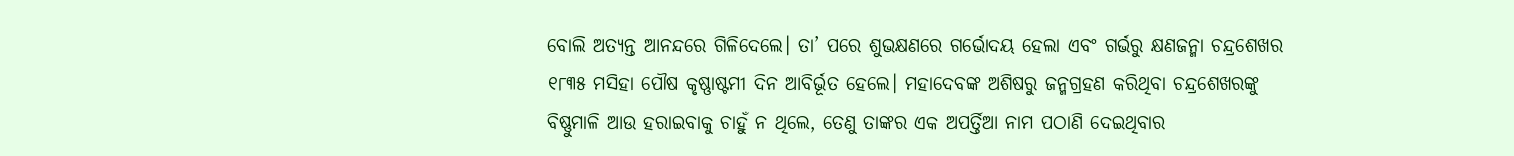ବୋଲି ଅତ୍ୟନ୍ତ ଆନନ୍ଦରେ ଗିଳିଦେଲେ। ତା’ ପରେ ଶୁଭକ୍ଷଣରେ ଗର୍ଭୋଦୟ ହେଲା ଏବଂ ଗର୍ଭରୁ କ୍ଷଣଜନ୍ମା ଚନ୍ଦ୍ରଶେଖର ୧୮୩୫ ମସିହା ପୌଷ କୃଷ୍ଣାଷ୍ଟମୀ ଦିନ ଆବିର୍ଭୂତ ହେଲେ। ମହାଦେବଙ୍କ ଅଶିଷରୁ ଜନ୍ମଗ୍ରହଣ କରିଥିବା ଚନ୍ଦ୍ରଶେଖରଙ୍କୁ ବିଷ୍ଣୁମାଳି ଆଉ ହରାଇବାକୁ ଚାହୁଁ ନ ଥିଲେ, ତେଣୁ ତାଙ୍କର ଏକ ଅପର୍ତ୍ତିଆ ନାମ ପଠାଣି ଦେଇଥିବାର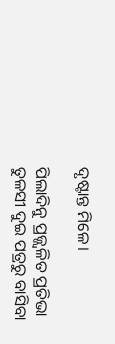ଦୃଷ୍ଟାନ୍ତ ମିଳେ।

ପିଲାଦିନୁ ପ୍ରଜ୍ଜ୍ବଳିତ ପ୍ରତିଭା
ତୁଳସୀ ଦୁଇ ପତ୍ରରୁ ବାସିବା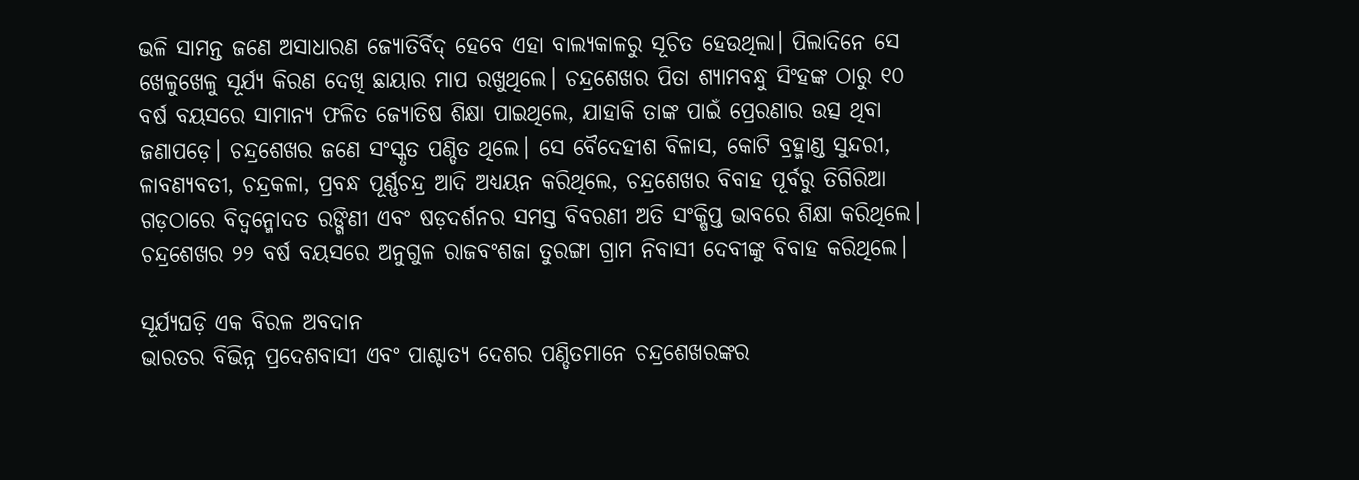ଭଳି ସାମନ୍ତ ଜଣେ ଅସାଧାରଣ ଜ୍ୟୋତିର୍ବିଦ୍‌‌ ହେବେ ଏହା ବାଲ୍ୟକାଳରୁ ସୂଚିତ ହେଉଥିଲା। ପିଲାଦିନେ ସେ ଖେଳୁଖେଳୁ ସୂର୍ଯ୍ୟ କିରଣ ଦେଖି ଛାୟାର ମାପ ରଖୁଥିଲେ। ଚନ୍ଦ୍ରଶେଖର ପିତା ଶ୍ୟାମବନ୍ଧୁ ସିଂହଙ୍କ ଠାରୁ ୧୦ ବର୍ଷ ବୟସରେ ସାମାନ୍ୟ ଫଳିତ ଜ୍ୟୋତିଷ ଶିକ୍ଷା ପାଇଥିଲେ, ଯାହାକି ତାଙ୍କ ପାଇଁ ପ୍ରେରଣାର ଉତ୍ସ ଥିବା ଜଣାପଡ଼େ। ଚନ୍ଦ୍ରଶେଖର ଜଣେ ସଂସ୍କୃତ ପଣ୍ଡିତ ଥିଲେ। ସେ ବୈଦେହୀଶ ବିଳାସ, କୋଟି ବ୍ରହ୍ମାଣ୍ଡ ସୁନ୍ଦରୀ, ଳାବଣ୍ୟବତୀ, ଚନ୍ଦ୍ରକଳା, ପ୍ରବନ୍ଧ ପୂର୍ଣ୍ଣଚନ୍ଦ୍ର ଆଦି ଅଧ୍ୟୟନ କରିଥିଲେ, ଚନ୍ଦ୍ରଶେଖର ବିବାହ ପୂର୍ବରୁ ତିଗିରିଆ ଗଡ଼ଠାରେ ବିଦ୍ୱନ୍ମୋଦତ ରଙ୍ଗିଣୀ ଏବଂ ଷଡ଼ଦର୍ଶନର ସମସ୍ତ ବିବରଣୀ ଅତି ସଂକ୍ଷିପ୍ତ ଭାବରେ ଶିକ୍ଷା କରିଥିଲେ। ଚନ୍ଦ୍ରଶେଖର ୨୨ ବର୍ଷ ବୟସରେ ଅନୁଗୁଳ ରାଜବଂଶଜା ତୁରଙ୍ଗା ଗ୍ରାମ ନିବାସୀ ଦେବୀଙ୍କୁ ବିବାହ କରିଥିଲେ।

ସୂର୍ଯ୍ୟଘଡ଼ି ଏକ ବିରଳ ଅବଦାନ
ଭାରତର ବିଭିନ୍ନ ପ୍ରଦେଶବାସୀ ଏବଂ ପାଶ୍ଚାତ୍ୟ ଦେଶର ପଣ୍ଡିତମାନେ ଚନ୍ଦ୍ରଶେଖରଙ୍କର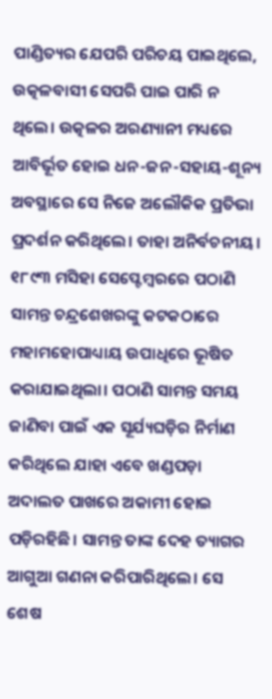ପାଣ୍ଡିତ୍ୟର ଯେପରି ପରିଚୟ ପାଇଥିଲେ, ଉତ୍କଳବାସୀ ସେପରି ପାଇ ପାରି ନ ଥିଲେ। ଉତ୍କଳର ଅରଣ୍ୟାନୀ ମଧ୍ୟରେ ଆବିର୍ଭୂତ ହୋଇ ଧନ-ଜନ-ସହାୟ-ଶୂନ୍ୟ ଅବସ୍ଥାରେ ସେ ନିଜେ ଅଲୌକିକ ପ୍ରତିଭା ପ୍ରଦର୍ଶନ କରିଥିଲେ। ତାହା ଅନିର୍ବଚନୀୟ। ୧୮୯୩ ମସିହା ସେପ୍ଟେମ୍ବରରେ ପଠାଣି ସାମନ୍ତ ଚନ୍ଦ୍ରଶେଖରଙ୍କୁ କଟକଠାରେ ମହାମହୋପାଧ୍ୟାୟ ଉପାଧିରେ ଭୂଷିତ କରାଯାଇଥିଲା। ପଠାଣି ସାମନ୍ତ ସମୟ ଜାଣିବା ପାଇଁ ଏକ ସୂର୍ଯ୍ୟଘଡ଼ିର ନିର୍ମାଣ କରିଥିଲେ ଯାହା ଏବେ ଖଣ୍ଡପଡ଼ା ଅଦାଲତ ପାଖରେ ଅକାମୀ ହୋଇ ପଡ଼ିରହିଛି। ସାମନ୍ତ ତାଙ୍କ ଦେହ ତ୍ୟାଗର ଆଗୁଆ ଗଣନା କରିପାରିଥିଲେ। ସେ ଶେଷ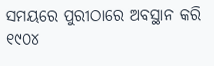ସମୟରେ ପୁରୀଠାରେ ଅବସ୍ଥାନ କରି ୧୯୦୪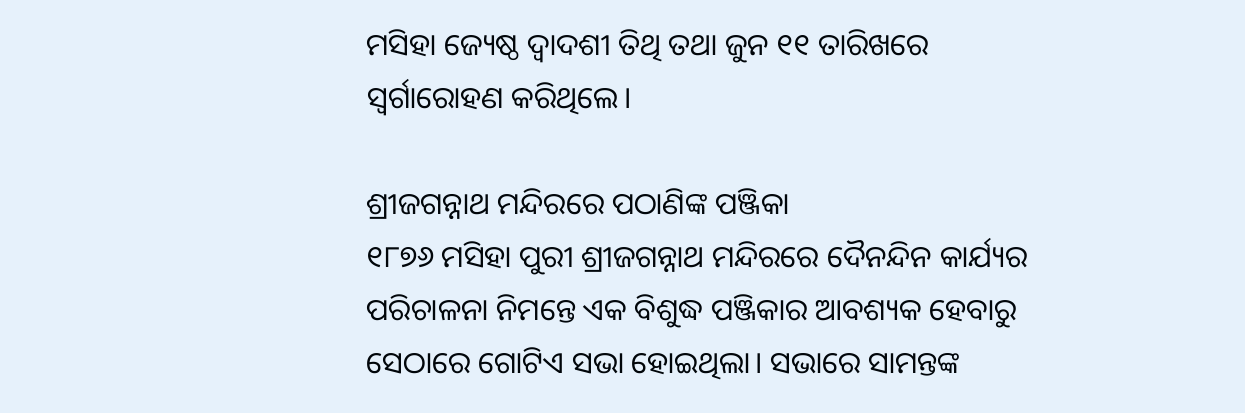ମସିହା ଜ୍ୟେଷ୍ଠ ଦ୍ୱାଦଶୀ ତିଥି ତଥା ଜୁନ ୧୧ ତାରିଖରେ ସ୍ୱର୍ଗାରୋହଣ କରିଥିଲେ।

ଶ୍ରୀଜଗନ୍ନାଥ ମନ୍ଦିରରେ ପଠାଣିଙ୍କ ପଞ୍ଜିକା
୧୮୭୬ ମସିହା ପୁରୀ ଶ୍ରୀଜଗନ୍ନାଥ ମନ୍ଦିରରେ ଦୈନନ୍ଦିନ କାର୍ଯ୍ୟର ପରିଚାଳନା ନିମନ୍ତେ ଏକ ବିଶୁଦ୍ଧ ପଞ୍ଜିକାର ଆବଶ୍ୟକ ହେବାରୁ ସେଠାରେ ଗୋଟିଏ ସଭା ହୋଇଥିଲା। ସଭାରେ ସାମନ୍ତଙ୍କ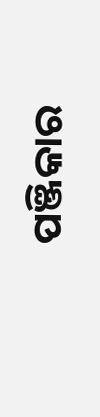ପଞ୍ଜିକାର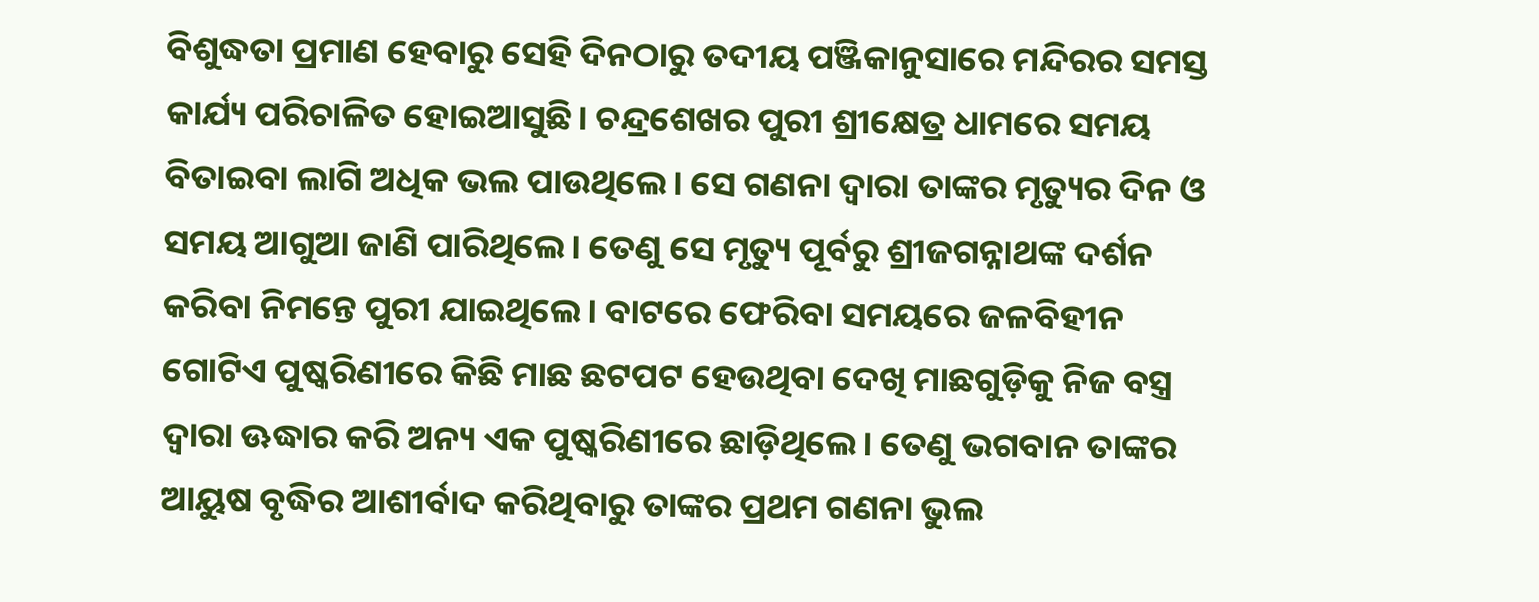ବିଶୁଦ୍ଧତା ପ୍ରମାଣ ହେବାରୁ ସେହି ଦିନଠାରୁ ତଦୀୟ ପଞ୍ଜିକାନୁସାରେ ମନ୍ଦିରର ସମସ୍ତ କାର୍ଯ୍ୟ ପରିଚାଳିତ ହୋଇଆସୁଛି। ଚନ୍ଦ୍ରଶେଖର ପୁରୀ ଶ୍ରୀକ୍ଷେତ୍ର ଧାମରେ ସମୟ ବିତାଇବା ଲାଗି ଅଧିକ ଭଲ ପାଉଥିଲେ। ସେ ଗଣନା ଦ୍ୱାରା ତାଙ୍କର ମୃତ୍ୟୁର ଦିନ ଓ ସମୟ ଆଗୁଆ ଜାଣି ପାରିଥିଲେ। ତେଣୁ ସେ ମୃତ୍ୟୁ ପୂର୍ବରୁ ଶ୍ରୀଜଗନ୍ନାଥଙ୍କ ଦର୍ଶନ କରିବା ନିମନ୍ତେ ପୁରୀ ଯାଇଥିଲେ। ବାଟରେ ଫେରିବା ସମୟରେ ଜଳବିହୀନ ଗୋଟିଏ ପୁଷ୍କରିଣୀରେ କିଛି ମାଛ ଛଟପଟ ହେଉଥିବା ଦେଖି ମାଛଗୁଡ଼ିକୁ ନିଜ ବସ୍ତ୍ର ଦ୍ୱାରା ଊଦ୍ଧାର କରି ଅନ୍ୟ ଏକ ପୁଷ୍କରିଣୀରେ ଛାଡ଼ିଥିଲେ। ତେଣୁ ଭଗବାନ ତାଙ୍କର ଆୟୁଷ ବୃଦ୍ଧିର ଆଶୀର୍ବାଦ କରିଥିବାରୁ ତାଙ୍କର ପ୍ରଥମ ଗଣନା ଭୁଲ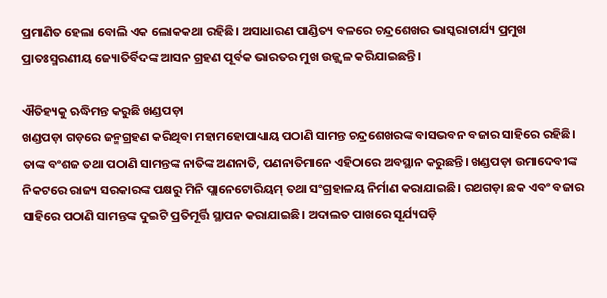ପ୍ରମାଣିତ ହେଲା ବୋଲି ଏକ ଲୋକକଥା ରହିଛି। ଅସାଧାରଣ ପାଣ୍ଡିତ୍ୟ ବଳରେ ଚନ୍ଦ୍ରଶେଖର ଭାସ୍କରାଚାର୍ଯ୍ୟ ପ୍ରମୁଖ ପ୍ରାତଃସ୍ମରଣୀୟ ଜ୍ୟୋତିର୍ବିଦଙ୍କ ଆସନ ଗ୍ରହଣ ପୂର୍ବକ ଭାରତର ମୁଖ ଉଜ୍ଜ୍ୱଳ କରିଯାଇଛନ୍ତି।

ଐତିହ୍ୟକୁ ଋଦ୍ଧିମନ୍ତ କରୁଛି ଖଣ୍ଡପଡ଼ା
ଖଣ୍ଡପଡ଼ା ଗଡ଼ରେ ଜନ୍ମଗ୍ରହଣ କରିଥିବା ମହାମହୋପାଧ୍ୟାୟ ପଠାଣି ସାମନ୍ତ ଚନ୍ଦ୍ରଶେଖରଙ୍କ ବାସଭବନ ବଜାର ସାହିରେ ରହିଛି। ତାଙ୍କ ବଂଶଜ ତଥା ପଠାଣି ସାମନ୍ତଙ୍କ ନାତିଙ୍କ ଅଣନାତି, ପଣନାତିମାନେ ଏହିଠାରେ ଅବସ୍ଥାନ କରୁଛନ୍ତି। ଖଣ୍ଡପଡ଼ା ଉମାଦେବୀଙ୍କ ନିକଟରେ ରାଜ୍ୟ ସରକାରଙ୍କ ପକ୍ଷରୁ ମିନି ପ୍ଲାନେଟୋରିୟମ୍‌‌ ତଥା ସଂଗ୍ରହାଳୟ ନିର୍ମାଣ କରାଯାଇଛି। ରଥଗଡ଼ା ଛକ ଏବଂ ବଜାର ସାହିରେ ପଠାଣି ସାମନ୍ତଙ୍କ ଦୁଇଟି ପ୍ରତିମୂର୍ତ୍ତି ସ୍ଥାପନ କରାଯାଇଛି। ଅଦାଲତ ପାଖରେ ସୂର୍ଯ୍ୟଘଡ଼ି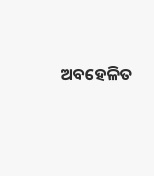ଅବହେଳିତ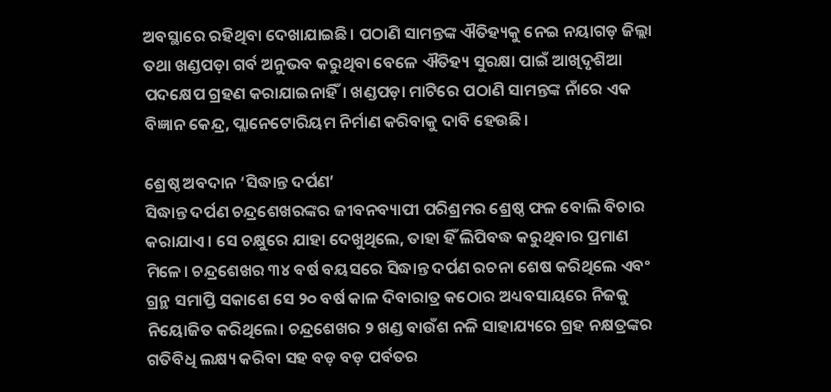ଅବସ୍ଥାରେ ରହିଥିବା ଦେଖାଯାଇଛି। ପଠାଣି ସାମନ୍ତଙ୍କ ଐତିହ୍ୟକୁ ନେଇ ନୟାଗଡ଼ ଜିଲ୍ଲା ତଥା ଖଣ୍ଡପଡ଼ା ଗର୍ବ ଅନୁଭବ କରୁଥିବା ବେଳେ ଐତିହ୍ୟ ସୁରକ୍ଷା ପାଇଁ ଆଖିଦୃଶିଆ ପଦକ୍ଷେପ ଗ୍ରହଣ କରାଯାଇନାହିଁ। ଖଣ୍ଡପଡ଼ା ମାଟିରେ ପଠାଣି ସାମନ୍ତଙ୍କ ନାଁରେ ଏକ ବିଜ୍ଞାନ କେନ୍ଦ୍ର, ପ୍ଲାନେଟୋରିୟମ ନିର୍ମାଣ କରିବାକୁ ଦାବି ହେଉଛି।

ଶ୍ରେଷ୍ଠ ଅବଦାନ ‘ସିଦ୍ଧାନ୍ତ ଦର୍ପଣ’
ସିଦ୍ଧାନ୍ତ ଦର୍ପଣ ଚନ୍ଦ୍ରଶେଖରଙ୍କର ଜୀବନବ୍ୟାପୀ ପରିଶ୍ରମର ଶ୍ରେଷ୍ଠ ଫଳ ବୋଲି ବିଚାର କରାଯାଏ। ସେ ଚକ୍ଷୁରେ ଯାହା ଦେଖୁଥିଲେ, ତାହା ହିଁ ଲିପିବଦ୍ଧ କରୁଥିବାର ପ୍ରମାଣ ମିଳେ। ଚନ୍ଦ୍ରଶେଖର ୩୪ ବର୍ଷ ବୟସରେ ସିଦ୍ଧାନ୍ତ ଦର୍ପଣ ରଚନା ଶେଷ କରିଥିଲେ ଏବଂ ଗ୍ରନ୍ଥ ସମାପ୍ତି ସକାଶେ ସେ ୨୦ ବର୍ଷ କାଳ ଦିବାରାତ୍ର କଠୋର ଅଧ୍ୟବସାୟରେ ନିଜକୁ ନିୟୋଜିତ କରିଥିଲେ। ଚନ୍ଦ୍ରଶେଖର ୨ ଖଣ୍ଡ ବାଉଁଶ ନଳି ସାହାଯ୍ୟରେ ଗ୍ରହ ନକ୍ଷତ୍ରଙ୍କର ଗତିବିଧି ଲକ୍ଷ୍ୟ କରିବା ସହ ବଡ଼ ବଡ଼ ପର୍ବତର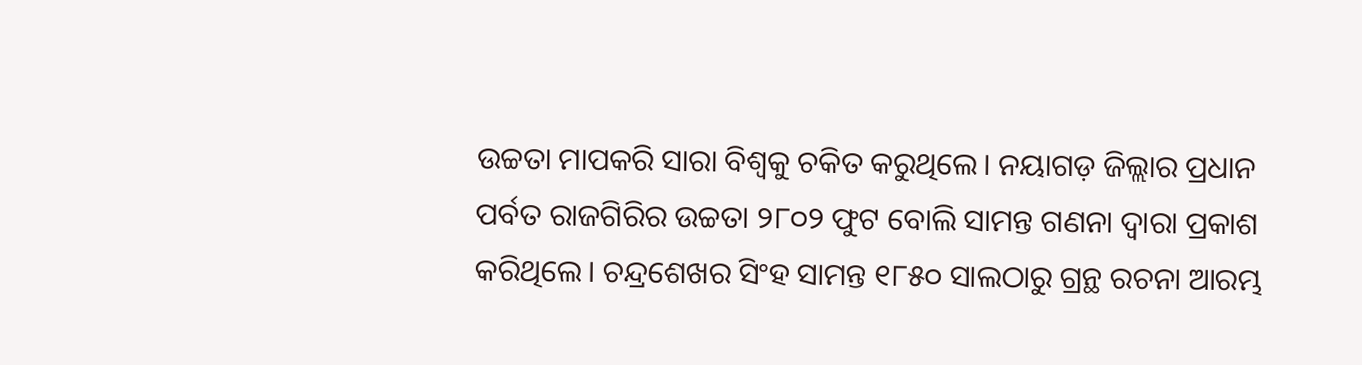ଉଚ୍ଚତା ମାପକରି ସାରା ବିଶ୍ୱକୁ ଚକିତ କରୁଥିଲେ। ନୟାଗଡ଼ ଜିଲ୍ଲାର ପ୍ରଧାନ ପର୍ବତ ରାଜଗିରିର ଉଚ୍ଚତା ୨୮୦୨ ଫୁଟ ବୋଲି ସାମନ୍ତ ଗଣନା ଦ୍ୱାରା ପ୍ରକାଶ କରିଥିଲେ। ଚନ୍ଦ୍ରଶେଖର ସିଂହ ସାମନ୍ତ ୧୮୫୦ ସାଲଠାରୁ ଗ୍ରନ୍ଥ ରଚନା ଆରମ୍ଭ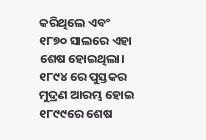କରିଥିଲେ ଏବଂ ୧୮୭୦ ସାଲରେ ଏହା ଶେଷ ହୋଇଥିଲା। ୧୮୯୪ ରେ ପୁସ୍ତକର ମୁଦ୍ରଣ ଆରମ୍ଭ ହୋଇ ୧୮୯୯ରେ ଶେଷ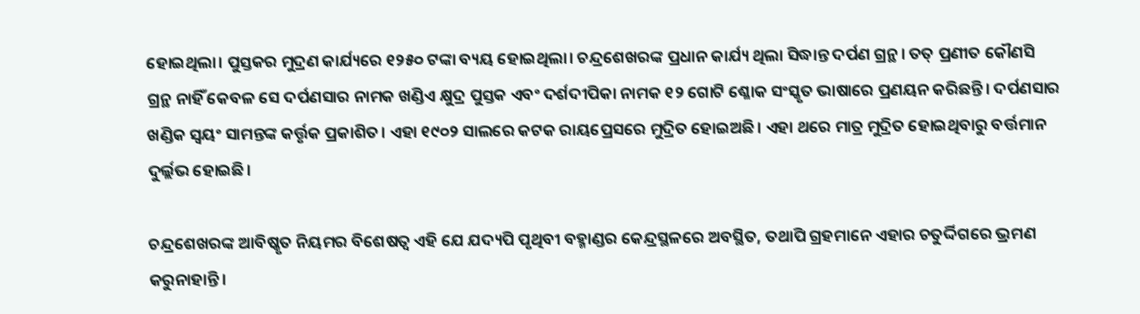ହୋଇଥିଲା। ପୁସ୍ତକର ମୁଦ୍ରଣ କାର୍ଯ୍ୟରେ ୧୨୫୦ ଟଙ୍କା ବ୍ୟୟ ହୋଇଥିଲା। ଚନ୍ଦ୍ରଶେଖରଙ୍କ ପ୍ରଧାନ କାର୍ଯ୍ୟ ଥିଲା ସିଦ୍ଧାନ୍ତ ଦର୍ପଣ ଗ୍ରନ୍ଥ। ତତ୍‌‌ ପ୍ରଣୀତ କୌଣସି ଗ୍ରନ୍ଥ ନାହିଁ କେବଳ ସେ ଦର୍ପଣସାର ନାମକ ଖଣ୍ଡିଏ କ୍ଷୁଦ୍ର ପୁସ୍ତକ ଏବଂ ଦର୍ଶଦୀପିକା ନାମକ ୧୨ ଗୋଟି ଶ୍ଳୋକ ସଂସ୍କୃତ ଭାଷାରେ ପ୍ରଣୟନ କରିଛନ୍ତି। ଦର୍ପଣସାର ଖଣ୍ଡିକ ସ୍ୱୟଂ ସାମନ୍ତଙ୍କ କର୍ତ୍ତୃକ ପ୍ରକାଶିତ। ଏହା ୧୯୦୨ ସାଲରେ କଟକ ରାୟପ୍ରେସରେ ମୁଦ୍ରିତ ହୋଇଅଛି। ଏହା ଥରେ ମାତ୍ର ମୁଦ୍ରିତ ହୋଇଥିବାରୁ ବର୍ତ୍ତମାନ ଦୁର୍ଲ୍ଲଭ ହୋଇଛି।

ଚନ୍ଦ୍ରଶେଖରଙ୍କ ଆବିଷ୍କୃତ ନିୟମର ବିଶେଷତ୍ୱ ଏହି ଯେ ଯଦ୍ୟପି ପୃଥିବୀ ବହ୍ମାଣ୍ଡର କେନ୍ଦ୍ରସ୍ଥଳରେ ଅବସ୍ଥିତ, ତଥାପି ଗ୍ରହମାନେ ଏହାର ଚତୁର୍ଦ୍ଦିଗରେ ଭ୍ରମଣ କରୁନାହାନ୍ତି।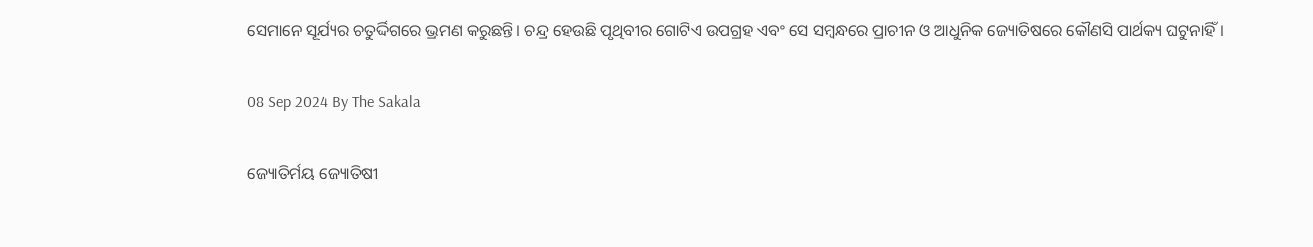ସେମାନେ ସୂର୍ଯ୍ୟର ଚତୁର୍ଦ୍ଦିଗରେ ଭ୍ରମଣ କରୁଛନ୍ତି। ଚନ୍ଦ୍ର ହେଉଛି ପୃଥିବୀର ଗୋଟିଏ ଉପଗ୍ରହ ଏବଂ ସେ ସମ୍ବନ୍ଧରେ ପ୍ରାଚୀନ ଓ ଆଧୁନିକ ଜ୍ୟୋତିଷରେ କୌଣସି ପାର୍ଥକ୍ୟ ଘଟୁନାହିଁ।

08 Sep 2024 By The Sakala

ଜ୍ୟୋତିର୍ମୟ ଜ୍ୟୋତିଷୀ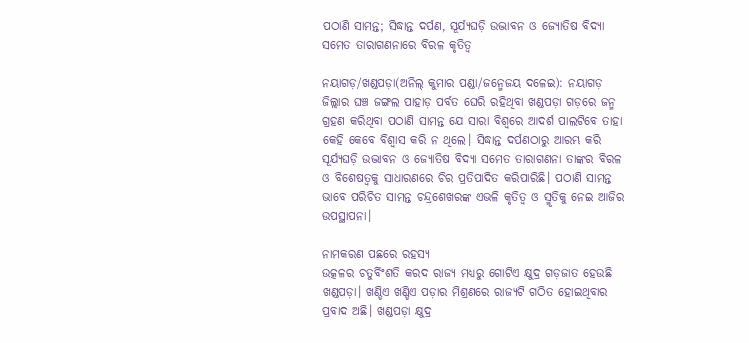ପଠାଣି ସାମନ୍ତ; ସିଦ୍ଧାନ୍ତ ଦର୍ପଣ, ସୂର୍ଯ୍ୟଘଡ଼ି ଉଦ୍ଭାବନ ଓ ଜ୍ୟୋତିଷ ବିଦ୍ୟା ସମେତ ତାରାଗଣନାରେ ବିରଳ କୃତିତ୍ୱ

ନୟାଗଡ଼/ଖଣ୍ଡପଡ଼ା(ଅନିଲ୍‌‌ କୁମାର ପଣ୍ଡା/ଜନ୍ମେଜୟ ଦଳେଇ): ନୟାଗଡ଼ ଜିଲ୍ଲାର ଘଞ୍ଚ ଜଙ୍ଗଲ ପାହାଡ଼ ପର୍ବତ ଘେରି ରହିଥିବା ଖଣ୍ଡପଡ଼ା ଗଡ଼ରେ ଜନ୍ମ ଗ୍ରହଣ କରିଥିବା ପଠାଣି ସାମନ୍ତ ଯେ ସାରା ବିଶ୍ୱରେ ଆଦର୍ଶ ପାଲଟିବେ ତାହା କେହି କେବେ ବିଶ୍ୱାସ କରି ନ ଥିଲେ। ସିଦ୍ଧାନ୍ତ ଦର୍ପଣଠାରୁ ଆରମ୍ଭ କରି ସୂର୍ଯ୍ୟଘଡ଼ି ଉଦ୍ଭାବନ ଓ ଜ୍ୟୋତିଷ ବିଦ୍ୟା ସମେତ ତାରାଗଣନା ତାଙ୍କର ବିରଳ ଓ ବିଶେଷତ୍ୱକୁ ସାଧାରଣରେ ଚିର ପ୍ରତିପାଦିତ କରିପାରିଛି। ପଠାଣି ସାମନ୍ତ ଭାବେ ପରିଚିତ ସାମନ୍ତ ଚନ୍ଦ୍ରଶେଖରଙ୍କ ଏଭଳି କୃତିତ୍ୱ ଓ ସ୍ମୃତିକୁ ନେଇ ଆଜିର ଉପସ୍ଥାପନା।

ନାମକରଣ ପଛରେ ରହସ୍ୟ
ଉତ୍କଳର ଚତୁର୍ବିଂଶତି କରଦ ରାଜ୍ୟ ମଧ୍ୟରୁ ଗୋଟିଏ କ୍ଷୁଦ୍ର ଗଡ଼ଜାତ ହେଉଛି ଖଣ୍ଡପଡ଼ା। ଖଣ୍ଡିଏ ଖଣ୍ଡିଏ ପଡ଼ାର ମିଶ୍ରଣରେ ରାଜ୍ୟଟି ଗଠିତ ହୋଇଥିବାର ପ୍ରବାଦ ଅଛି। ଖଣ୍ଡପଡ଼ା କ୍ଷୁଦ୍ର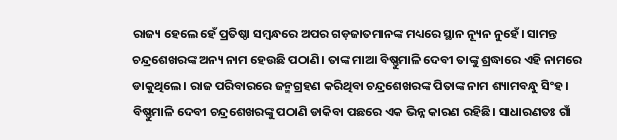ରାଜ୍ୟ ହେଲେ ହେଁ ପ୍ରତିଷ୍ଠା ସମ୍ବନ୍ଧରେ ଅପର ଗଡ଼ଜାତମାନଙ୍କ ମଧ୍ୟରେ ସ୍ଥାନ ନ୍ୟୂନ ନୁହେଁ। ସାମନ୍ତ ଚନ୍ଦ୍ରଶେଖରଙ୍କ ଅନ୍ୟ ନାମ ହେଉଛି ପଠାଣି। ତାଙ୍କ ମାଆ ବିଷ୍ଣୁମାଳି ଦେବୀ ତାଙ୍କୁ ଶ୍ରଦ୍ଧାରେ ଏହି ନାମରେ ଡାକୁଥିଲେ। ରାଜ ପରିବାରରେ ଜନ୍ମଗ୍ରହଣ କରିଥିବା ଚନ୍ଦ୍ରଶେଖରଙ୍କ ପିତାଙ୍କ ନାମ ଶ୍ୟାମବନ୍ଧୁ ସିଂହ। ବିଷ୍ଣୁମାଳି ଦେବୀ ଚନ୍ଦ୍ରଶେଖରଙ୍କୁ ପଠାଣି ଡାକିବା ପଛରେ ଏକ ଭିନ୍ନ କାରଣ ରହିଛି। ସାଧାରଣତଃ ଗାଁ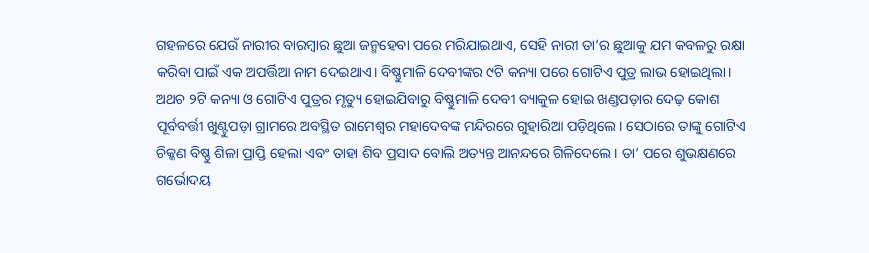ଗହଳରେ ଯେଉଁ ନାରୀର ବାରମ୍ବାର ଛୁଆ ଜନ୍ମହେବା ପରେ ମରିଯାଇଥାଏ, ସେହି ନାରୀ ତା’ର ଛୁଆକୁ ଯମ କବଳରୁ ରକ୍ଷା କରିବା ପାଇଁ ଏକ ଅପର୍ତ୍ତିଆ ନାମ ଦେଇଥାଏ। ବିଷ୍ଣୁମାଳି ଦେବୀଙ୍କର ୯ଟି କନ୍ୟା ପରେ ଗୋଟିଏ ପୁତ୍ର ଲାଭ ହୋଇଥିଲା। ଅଥଚ ୨ଟି କନ୍ୟା ଓ ଗୋଟିଏ ପୁତ୍ରର ମୃତ୍ୟୁ ହୋଇଯିବାରୁ ବିଷ୍ଣୁମାଳି ଦେବୀ ବ୍ୟାକୁଳ ହୋଇ ଖଣ୍ଡପଡ଼ାର ଦେଢ଼ କୋଶ ପୂର୍ବବର୍ତ୍ତୀ ଖୁଣ୍ଟୁପଡ଼ା ଗ୍ରାମରେ ଅବସ୍ଥିତ ରାମେଶ୍ୱର ମହାଦେବଙ୍କ ମନ୍ଦିରରେ ଗୁହାରିଆ ପଡ଼ିଥିଲେ। ସେଠାରେ ତାଙ୍କୁ ଗୋଟିଏ ଚିକ୍କଣ ବିଷ୍ଣୁ ଶିଳା ପ୍ରାପ୍ତି ହେଲା ଏବଂ ତାହା ଶିବ ପ୍ରସାଦ ବୋଲି ଅତ୍ୟନ୍ତ ଆନନ୍ଦରେ ଗିଳିଦେଲେ। ତା’ ପରେ ଶୁଭକ୍ଷଣରେ ଗର୍ଭୋଦୟ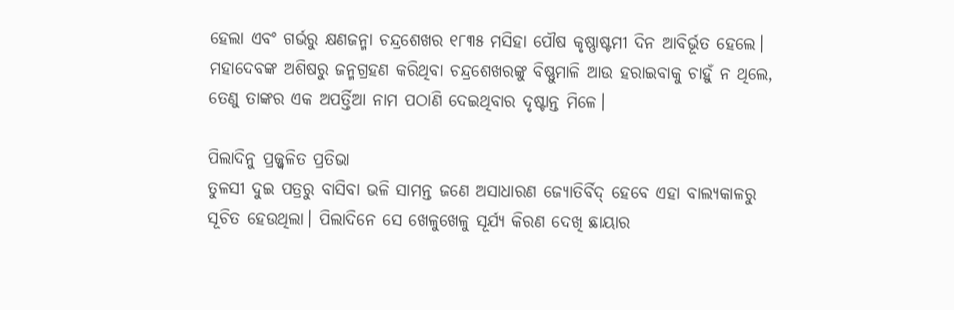ହେଲା ଏବଂ ଗର୍ଭରୁ କ୍ଷଣଜନ୍ମା ଚନ୍ଦ୍ରଶେଖର ୧୮୩୫ ମସିହା ପୌଷ କୃଷ୍ଣାଷ୍ଟମୀ ଦିନ ଆବିର୍ଭୂତ ହେଲେ। ମହାଦେବଙ୍କ ଅଶିଷରୁ ଜନ୍ମଗ୍ରହଣ କରିଥିବା ଚନ୍ଦ୍ରଶେଖରଙ୍କୁ ବିଷ୍ଣୁମାଳି ଆଉ ହରାଇବାକୁ ଚାହୁଁ ନ ଥିଲେ, ତେଣୁ ତାଙ୍କର ଏକ ଅପର୍ତ୍ତିଆ ନାମ ପଠାଣି ଦେଇଥିବାର ଦୃଷ୍ଟାନ୍ତ ମିଳେ।

ପିଲାଦିନୁ ପ୍ରଜ୍ଜ୍ବଳିତ ପ୍ରତିଭା
ତୁଳସୀ ଦୁଇ ପତ୍ରରୁ ବାସିବା ଭଳି ସାମନ୍ତ ଜଣେ ଅସାଧାରଣ ଜ୍ୟୋତିର୍ବିଦ୍‌‌ ହେବେ ଏହା ବାଲ୍ୟକାଳରୁ ସୂଚିତ ହେଉଥିଲା। ପିଲାଦିନେ ସେ ଖେଳୁଖେଳୁ ସୂର୍ଯ୍ୟ କିରଣ ଦେଖି ଛାୟାର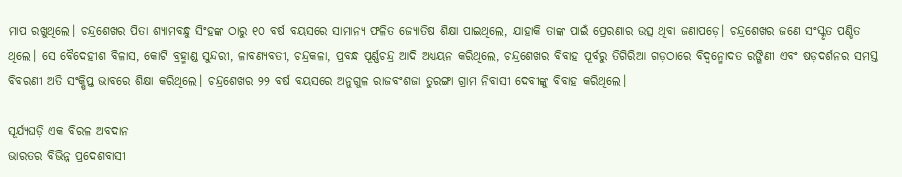ମାପ ରଖୁଥିଲେ। ଚନ୍ଦ୍ରଶେଖର ପିତା ଶ୍ୟାମବନ୍ଧୁ ସିଂହଙ୍କ ଠାରୁ ୧୦ ବର୍ଷ ବୟସରେ ସାମାନ୍ୟ ଫଳିତ ଜ୍ୟୋତିଷ ଶିକ୍ଷା ପାଇଥିଲେ, ଯାହାକି ତାଙ୍କ ପାଇଁ ପ୍ରେରଣାର ଉତ୍ସ ଥିବା ଜଣାପଡ଼େ। ଚନ୍ଦ୍ରଶେଖର ଜଣେ ସଂସ୍କୃତ ପଣ୍ଡିତ ଥିଲେ। ସେ ବୈଦେହୀଶ ବିଳାସ, କୋଟି ବ୍ରହ୍ମାଣ୍ଡ ସୁନ୍ଦରୀ, ଳାବଣ୍ୟବତୀ, ଚନ୍ଦ୍ରକଳା, ପ୍ରବନ୍ଧ ପୂର୍ଣ୍ଣଚନ୍ଦ୍ର ଆଦି ଅଧ୍ୟୟନ କରିଥିଲେ, ଚନ୍ଦ୍ରଶେଖର ବିବାହ ପୂର୍ବରୁ ତିଗିରିଆ ଗଡ଼ଠାରେ ବିଦ୍ୱନ୍ମୋଦତ ରଙ୍ଗିଣୀ ଏବଂ ଷଡ଼ଦର୍ଶନର ସମସ୍ତ ବିବରଣୀ ଅତି ସଂକ୍ଷିପ୍ତ ଭାବରେ ଶିକ୍ଷା କରିଥିଲେ। ଚନ୍ଦ୍ରଶେଖର ୨୨ ବର୍ଷ ବୟସରେ ଅନୁଗୁଳ ରାଜବଂଶଜା ତୁରଙ୍ଗା ଗ୍ରାମ ନିବାସୀ ଦେବୀଙ୍କୁ ବିବାହ କରିଥିଲେ।

ସୂର୍ଯ୍ୟଘଡ଼ି ଏକ ବିରଳ ଅବଦାନ
ଭାରତର ବିଭିନ୍ନ ପ୍ରଦେଶବାସୀ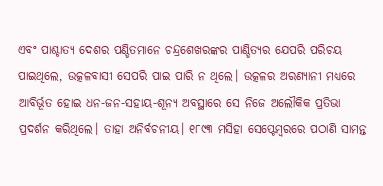ଏବଂ ପାଶ୍ଚାତ୍ୟ ଦେଶର ପଣ୍ଡିତମାନେ ଚନ୍ଦ୍ରଶେଖରଙ୍କର ପାଣ୍ଡିତ୍ୟର ଯେପରି ପରିଚୟ ପାଇଥିଲେ, ଉତ୍କଳବାସୀ ସେପରି ପାଇ ପାରି ନ ଥିଲେ। ଉତ୍କଳର ଅରଣ୍ୟାନୀ ମଧ୍ୟରେ ଆବିର୍ଭୂତ ହୋଇ ଧନ-ଜନ-ସହାୟ-ଶୂନ୍ୟ ଅବସ୍ଥାରେ ସେ ନିଜେ ଅଲୌକିକ ପ୍ରତିଭା ପ୍ରଦର୍ଶନ କରିଥିଲେ। ତାହା ଅନିର୍ବଚନୀୟ। ୧୮୯୩ ମସିହା ସେପ୍ଟେମ୍ବରରେ ପଠାଣି ସାମନ୍ତ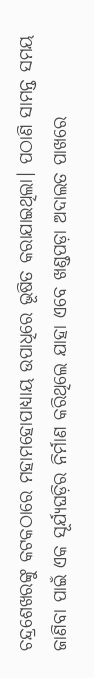ଚନ୍ଦ୍ରଶେଖରଙ୍କୁ କଟକଠାରେ ମହାମହୋପାଧ୍ୟାୟ ଉପାଧିରେ ଭୂଷିତ କରାଯାଇଥିଲା। ପଠାଣି ସାମନ୍ତ ସମୟ ଜାଣିବା ପାଇଁ ଏକ ସୂର୍ଯ୍ୟଘଡ଼ିର ନିର୍ମାଣ କରିଥିଲେ ଯାହା ଏବେ ଖଣ୍ଡପଡ଼ା ଅଦାଲତ ପାଖରେ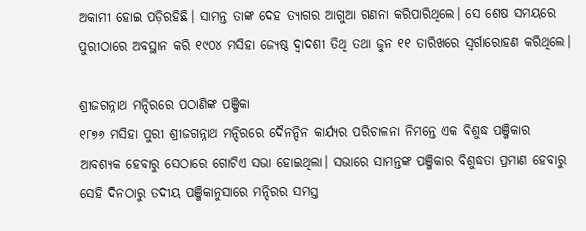ଅକାମୀ ହୋଇ ପଡ଼ିରହିଛି। ସାମନ୍ତ ତାଙ୍କ ଦେହ ତ୍ୟାଗର ଆଗୁଆ ଗଣନା କରିପାରିଥିଲେ। ସେ ଶେଷ ସମୟରେ ପୁରୀଠାରେ ଅବସ୍ଥାନ କରି ୧୯୦୪ ମସିହା ଜ୍ୟେଷ୍ଠ ଦ୍ୱାଦଶୀ ତିଥି ତଥା ଜୁନ ୧୧ ତାରିଖରେ ସ୍ୱର୍ଗାରୋହଣ କରିଥିଲେ।

ଶ୍ରୀଜଗନ୍ନାଥ ମନ୍ଦିରରେ ପଠାଣିଙ୍କ ପଞ୍ଜିକା
୧୮୭୬ ମସିହା ପୁରୀ ଶ୍ରୀଜଗନ୍ନାଥ ମନ୍ଦିରରେ ଦୈନନ୍ଦିନ କାର୍ଯ୍ୟର ପରିଚାଳନା ନିମନ୍ତେ ଏକ ବିଶୁଦ୍ଧ ପଞ୍ଜିକାର ଆବଶ୍ୟକ ହେବାରୁ ସେଠାରେ ଗୋଟିଏ ସଭା ହୋଇଥିଲା। ସଭାରେ ସାମନ୍ତଙ୍କ ପଞ୍ଜିକାର ବିଶୁଦ୍ଧତା ପ୍ରମାଣ ହେବାରୁ ସେହି ଦିନଠାରୁ ତଦୀୟ ପଞ୍ଜିକାନୁସାରେ ମନ୍ଦିରର ସମସ୍ତ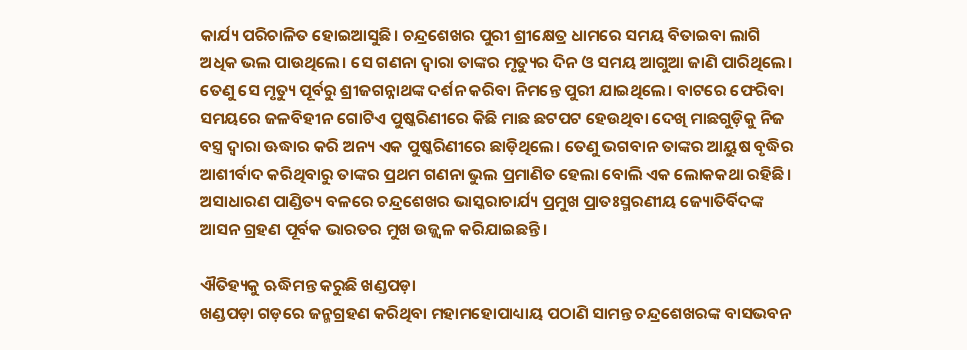କାର୍ଯ୍ୟ ପରିଚାଳିତ ହୋଇଆସୁଛି। ଚନ୍ଦ୍ରଶେଖର ପୁରୀ ଶ୍ରୀକ୍ଷେତ୍ର ଧାମରେ ସମୟ ବିତାଇବା ଲାଗି ଅଧିକ ଭଲ ପାଉଥିଲେ। ସେ ଗଣନା ଦ୍ୱାରା ତାଙ୍କର ମୃତ୍ୟୁର ଦିନ ଓ ସମୟ ଆଗୁଆ ଜାଣି ପାରିଥିଲେ। ତେଣୁ ସେ ମୃତ୍ୟୁ ପୂର୍ବରୁ ଶ୍ରୀଜଗନ୍ନାଥଙ୍କ ଦର୍ଶନ କରିବା ନିମନ୍ତେ ପୁରୀ ଯାଇଥିଲେ। ବାଟରେ ଫେରିବା ସମୟରେ ଜଳବିହୀନ ଗୋଟିଏ ପୁଷ୍କରିଣୀରେ କିଛି ମାଛ ଛଟପଟ ହେଉଥିବା ଦେଖି ମାଛଗୁଡ଼ିକୁ ନିଜ ବସ୍ତ୍ର ଦ୍ୱାରା ଊଦ୍ଧାର କରି ଅନ୍ୟ ଏକ ପୁଷ୍କରିଣୀରେ ଛାଡ଼ିଥିଲେ। ତେଣୁ ଭଗବାନ ତାଙ୍କର ଆୟୁଷ ବୃଦ୍ଧିର ଆଶୀର୍ବାଦ କରିଥିବାରୁ ତାଙ୍କର ପ୍ରଥମ ଗଣନା ଭୁଲ ପ୍ରମାଣିତ ହେଲା ବୋଲି ଏକ ଲୋକକଥା ରହିଛି। ଅସାଧାରଣ ପାଣ୍ଡିତ୍ୟ ବଳରେ ଚନ୍ଦ୍ରଶେଖର ଭାସ୍କରାଚାର୍ଯ୍ୟ ପ୍ରମୁଖ ପ୍ରାତଃସ୍ମରଣୀୟ ଜ୍ୟୋତିର୍ବିଦଙ୍କ ଆସନ ଗ୍ରହଣ ପୂର୍ବକ ଭାରତର ମୁଖ ଉଜ୍ଜ୍ୱଳ କରିଯାଇଛନ୍ତି।

ଐତିହ୍ୟକୁ ଋଦ୍ଧିମନ୍ତ କରୁଛି ଖଣ୍ଡପଡ଼ା
ଖଣ୍ଡପଡ଼ା ଗଡ଼ରେ ଜନ୍ମଗ୍ରହଣ କରିଥିବା ମହାମହୋପାଧ୍ୟାୟ ପଠାଣି ସାମନ୍ତ ଚନ୍ଦ୍ରଶେଖରଙ୍କ ବାସଭବନ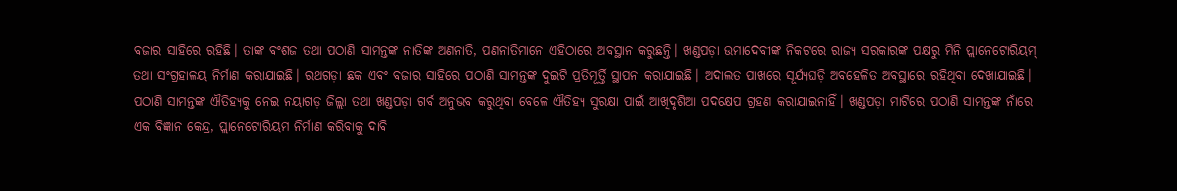ବଜାର ସାହିରେ ରହିଛି। ତାଙ୍କ ବଂଶଜ ତଥା ପଠାଣି ସାମନ୍ତଙ୍କ ନାତିଙ୍କ ଅଣନାତି, ପଣନାତିମାନେ ଏହିଠାରେ ଅବସ୍ଥାନ କରୁଛନ୍ତି। ଖଣ୍ଡପଡ଼ା ଉମାଦେବୀଙ୍କ ନିକଟରେ ରାଜ୍ୟ ସରକାରଙ୍କ ପକ୍ଷରୁ ମିନି ପ୍ଲାନେଟୋରିୟମ୍‌‌ ତଥା ସଂଗ୍ରହାଳୟ ନିର୍ମାଣ କରାଯାଇଛି। ରଥଗଡ଼ା ଛକ ଏବଂ ବଜାର ସାହିରେ ପଠାଣି ସାମନ୍ତଙ୍କ ଦୁଇଟି ପ୍ରତିମୂର୍ତ୍ତି ସ୍ଥାପନ କରାଯାଇଛି। ଅଦାଲତ ପାଖରେ ସୂର୍ଯ୍ୟଘଡ଼ି ଅବହେଳିତ ଅବସ୍ଥାରେ ରହିଥିବା ଦେଖାଯାଇଛି। ପଠାଣି ସାମନ୍ତଙ୍କ ଐତିହ୍ୟକୁ ନେଇ ନୟାଗଡ଼ ଜିଲ୍ଲା ତଥା ଖଣ୍ଡପଡ଼ା ଗର୍ବ ଅନୁଭବ କରୁଥିବା ବେଳେ ଐତିହ୍ୟ ସୁରକ୍ଷା ପାଇଁ ଆଖିଦୃଶିଆ ପଦକ୍ଷେପ ଗ୍ରହଣ କରାଯାଇନାହିଁ। ଖଣ୍ଡପଡ଼ା ମାଟିରେ ପଠାଣି ସାମନ୍ତଙ୍କ ନାଁରେ ଏକ ବିଜ୍ଞାନ କେନ୍ଦ୍ର, ପ୍ଲାନେଟୋରିୟମ ନିର୍ମାଣ କରିବାକୁ ଦାବି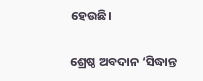ହେଉଛି।

ଶ୍ରେଷ୍ଠ ଅବଦାନ ‘ସିଦ୍ଧାନ୍ତ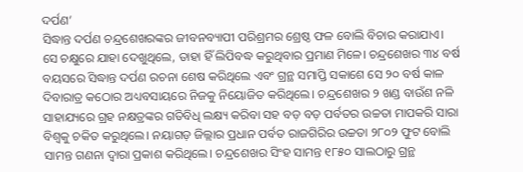ଦର୍ପଣ’
ସିଦ୍ଧାନ୍ତ ଦର୍ପଣ ଚନ୍ଦ୍ରଶେଖରଙ୍କର ଜୀବନବ୍ୟାପୀ ପରିଶ୍ରମର ଶ୍ରେଷ୍ଠ ଫଳ ବୋଲି ବିଚାର କରାଯାଏ। ସେ ଚକ୍ଷୁରେ ଯାହା ଦେଖୁଥିଲେ, ତାହା ହିଁ ଲିପିବଦ୍ଧ କରୁଥିବାର ପ୍ରମାଣ ମିଳେ। ଚନ୍ଦ୍ରଶେଖର ୩୪ ବର୍ଷ ବୟସରେ ସିଦ୍ଧାନ୍ତ ଦର୍ପଣ ରଚନା ଶେଷ କରିଥିଲେ ଏବଂ ଗ୍ରନ୍ଥ ସମାପ୍ତି ସକାଶେ ସେ ୨୦ ବର୍ଷ କାଳ ଦିବାରାତ୍ର କଠୋର ଅଧ୍ୟବସାୟରେ ନିଜକୁ ନିୟୋଜିତ କରିଥିଲେ। ଚନ୍ଦ୍ରଶେଖର ୨ ଖଣ୍ଡ ବାଉଁଶ ନଳି ସାହାଯ୍ୟରେ ଗ୍ରହ ନକ୍ଷତ୍ରଙ୍କର ଗତିବିଧି ଲକ୍ଷ୍ୟ କରିବା ସହ ବଡ଼ ବଡ଼ ପର୍ବତର ଉଚ୍ଚତା ମାପକରି ସାରା ବିଶ୍ୱକୁ ଚକିତ କରୁଥିଲେ। ନୟାଗଡ଼ ଜିଲ୍ଲାର ପ୍ରଧାନ ପର୍ବତ ରାଜଗିରିର ଉଚ୍ଚତା ୨୮୦୨ ଫୁଟ ବୋଲି ସାମନ୍ତ ଗଣନା ଦ୍ୱାରା ପ୍ରକାଶ କରିଥିଲେ। ଚନ୍ଦ୍ରଶେଖର ସିଂହ ସାମନ୍ତ ୧୮୫୦ ସାଲଠାରୁ ଗ୍ରନ୍ଥ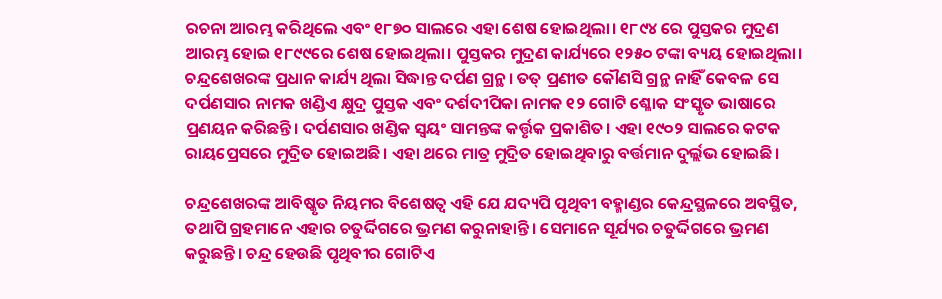ରଚନା ଆରମ୍ଭ କରିଥିଲେ ଏବଂ ୧୮୭୦ ସାଲରେ ଏହା ଶେଷ ହୋଇଥିଲା। ୧୮୯୪ ରେ ପୁସ୍ତକର ମୁଦ୍ରଣ ଆରମ୍ଭ ହୋଇ ୧୮୯୯ରେ ଶେଷ ହୋଇଥିଲା। ପୁସ୍ତକର ମୁଦ୍ରଣ କାର୍ଯ୍ୟରେ ୧୨୫୦ ଟଙ୍କା ବ୍ୟୟ ହୋଇଥିଲା। ଚନ୍ଦ୍ରଶେଖରଙ୍କ ପ୍ରଧାନ କାର୍ଯ୍ୟ ଥିଲା ସିଦ୍ଧାନ୍ତ ଦର୍ପଣ ଗ୍ରନ୍ଥ। ତତ୍‌‌ ପ୍ରଣୀତ କୌଣସି ଗ୍ରନ୍ଥ ନାହିଁ କେବଳ ସେ ଦର୍ପଣସାର ନାମକ ଖଣ୍ଡିଏ କ୍ଷୁଦ୍ର ପୁସ୍ତକ ଏବଂ ଦର୍ଶଦୀପିକା ନାମକ ୧୨ ଗୋଟି ଶ୍ଳୋକ ସଂସ୍କୃତ ଭାଷାରେ ପ୍ରଣୟନ କରିଛନ୍ତି। ଦର୍ପଣସାର ଖଣ୍ଡିକ ସ୍ୱୟଂ ସାମନ୍ତଙ୍କ କର୍ତ୍ତୃକ ପ୍ରକାଶିତ। ଏହା ୧୯୦୨ ସାଲରେ କଟକ ରାୟପ୍ରେସରେ ମୁଦ୍ରିତ ହୋଇଅଛି। ଏହା ଥରେ ମାତ୍ର ମୁଦ୍ରିତ ହୋଇଥିବାରୁ ବର୍ତ୍ତମାନ ଦୁର୍ଲ୍ଲଭ ହୋଇଛି।

ଚନ୍ଦ୍ରଶେଖରଙ୍କ ଆବିଷ୍କୃତ ନିୟମର ବିଶେଷତ୍ୱ ଏହି ଯେ ଯଦ୍ୟପି ପୃଥିବୀ ବହ୍ମାଣ୍ଡର କେନ୍ଦ୍ରସ୍ଥଳରେ ଅବସ୍ଥିତ, ତଥାପି ଗ୍ରହମାନେ ଏହାର ଚତୁର୍ଦ୍ଦିଗରେ ଭ୍ରମଣ କରୁନାହାନ୍ତି। ସେମାନେ ସୂର୍ଯ୍ୟର ଚତୁର୍ଦ୍ଦିଗରେ ଭ୍ରମଣ କରୁଛନ୍ତି। ଚନ୍ଦ୍ର ହେଉଛି ପୃଥିବୀର ଗୋଟିଏ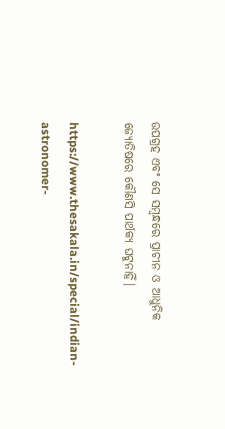ଉପଗ୍ରହ ଏବଂ ସେ ସମ୍ବନ୍ଧରେ ପ୍ରାଚୀନ ଓ ଆଧୁନିକ ଜ୍ୟୋତିଷରେ କୌଣସି ପାର୍ଥକ୍ୟ ଘଟୁନାହିଁ।

https://www.thesakala.in/special/indian-astronomer-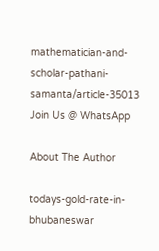mathematician-and-scholar-pathani-samanta/article-35013
Join Us @ WhatsApp

About The Author

todays-gold-rate-in-bhubaneswar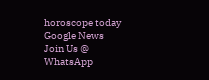horoscope today
Google News
Join Us @ WhatsApp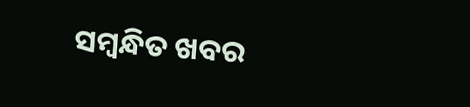ସମ୍ବନ୍ଧିତ ଖବର